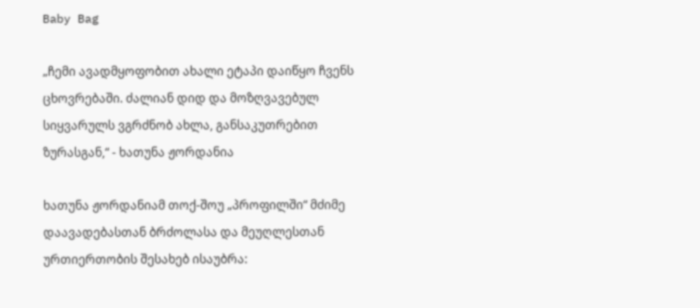Baby Bag

„ჩემი ავადმყოფობით ახალი ეტაპი დაიწყო ჩვენს ცხოვრებაში. ძალიან დიდ და მოზღვავებულ სიყვარულს ვგრძნობ ახლა, განსაკუთრებით ზურასგან,“ - ხათუნა ჟორდანია

ხათუნა ჟორდანიამ თოქ-შოუ „პროფილში“ მძიმე დაავადებასთან ბრძოლასა და მეუღლესთან ურთიერთობის შესახებ ისაუბრა: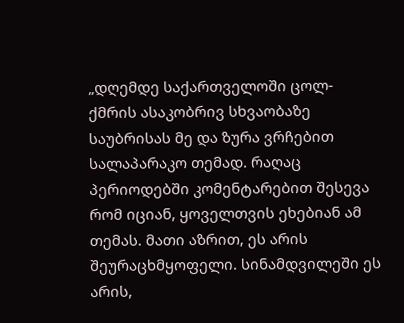„დღემდე საქართველოში ცოლ-ქმრის ასაკობრივ სხვაობაზე საუბრისას მე და ზურა ვრჩებით სალაპარაკო თემად. რაღაც პერიოდებში კომენტარებით შესევა რომ იციან, ყოველთვის ეხებიან ამ თემას. მათი აზრით, ეს არის შეურაცხმყოფელი. სინამდვილეში ეს არის,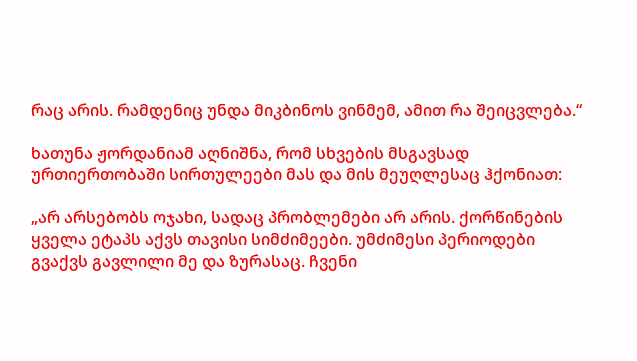რაც არის. რამდენიც უნდა მიკბინოს ვინმემ, ამით რა შეიცვლება.“

ხათუნა ჟორდანიამ აღნიშნა, რომ სხვების მსგავსად ურთიერთობაში სირთულეები მას და მის მეუღლესაც ჰქონიათ:

„არ არსებობს ოჯახი, სადაც პრობლემები არ არის. ქორწინების ყველა ეტაპს აქვს თავისი სიმძიმეები. უმძიმესი პერიოდები გვაქვს გავლილი მე და ზურასაც. ჩვენი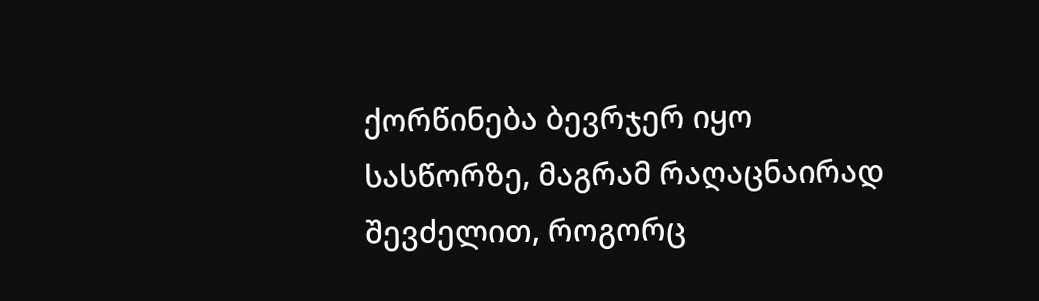ქორწინება ბევრჯერ იყო სასწორზე, მაგრამ რაღაცნაირად შევძელით, როგორც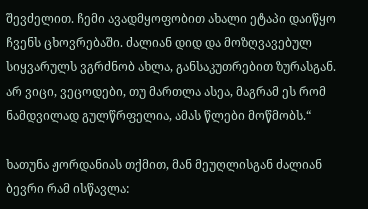შევძელით. ჩემი ავადმყოფობით ახალი ეტაპი დაიწყო ჩვენს ცხოვრებაში. ძალიან დიდ და მოზღვავებულ სიყვარულს ვგრძნობ ახლა, განსაკუთრებით ზურასგან. არ ვიცი, ვეცოდები, თუ მართლა ასეა, მაგრამ ეს რომ ნამდვილად გულწრფელია, ამას წლები მოწმობს.“

ხათუნა ჟორდანიას თქმით, მან მეუღლისგან ძალიან ბევრი რამ ისწავლა: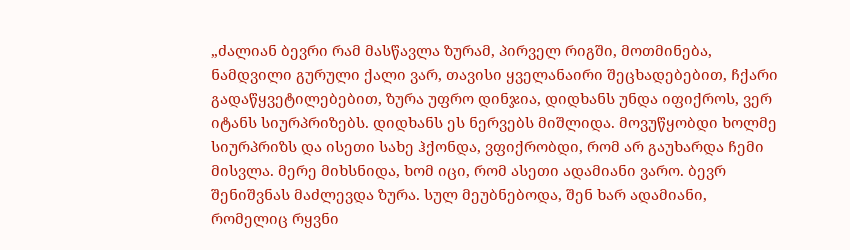„ძალიან ბევრი რამ მასწავლა ზურამ, პირველ რიგში, მოთმინება, ნამდვილი გურული ქალი ვარ, თავისი ყველანაირი შეცხადებებით, ჩქარი გადაწყვეტილებებით, ზურა უფრო დინჯია, დიდხანს უნდა იფიქროს, ვერ იტანს სიურპრიზებს. დიდხანს ეს ნერვებს მიშლიდა. მოვუწყობდი ხოლმე სიურპრიზს და ისეთი სახე ჰქონდა, ვფიქრობდი, რომ არ გაუხარდა ჩემი მისვლა. მერე მიხსნიდა, ხომ იცი, რომ ასეთი ადამიანი ვარო. ბევრ შენიშვნას მაძლევდა ზურა. სულ მეუბნებოდა, შენ ხარ ადამიანი, რომელიც რყვნი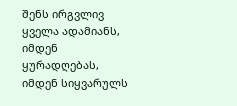შენს ირგვლივ ყველა ადამიანს, იმდენ ყურადღებას, იმდენ სიყვარულს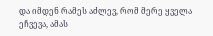და იმდენ რამეს აძლევ, რომ მერე ყველა ეჩვევა, ამას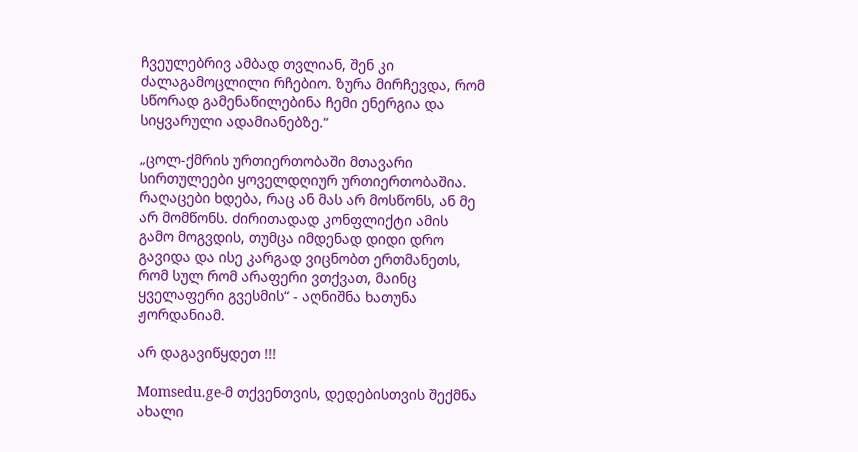ჩვეულებრივ ამბად თვლიან, შენ კი ძალაგამოცლილი რჩებიო. ზურა მირჩევდა, რომ სწორად გამენაწილებინა ჩემი ენერგია და სიყვარული ადამიანებზე.“

„ცოლ-ქმრის ურთიერთობაში მთავარი სირთულეები ყოველდღიურ ურთიერთობაშია. რაღაცები ხდება, რაც ან მას არ მოსწონს, ან მე არ მომწონს. ძირითადად კონფლიქტი ამის გამო მოგვდის, თუმცა იმდენად დიდი დრო გავიდა და ისე კარგად ვიცნობთ ერთმანეთს, რომ სულ რომ არაფერი ვთქვათ, მაინც ყველაფერი გვესმის“ - აღნიშნა ხათუნა ჟორდანიამ.

არ დაგავიწყდეთ !!!

Momsedu.ge-მ თქვენთვის, დედებისთვის შექმნა ახალი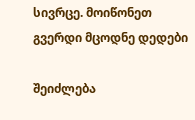სივრცე. მოიწონეთ გვერდი მცოდნე დედები

შეიძლება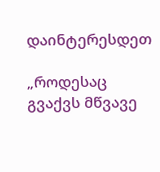დაინტერესდეთ

„როდესაც გვაქვს მწვავე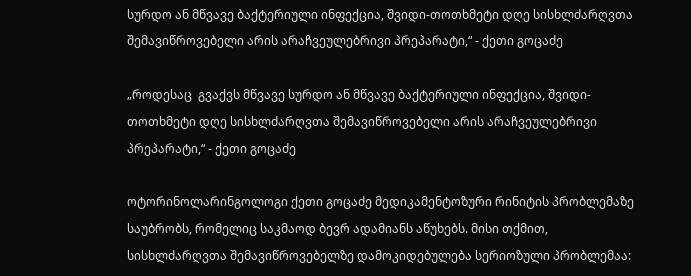სურდო ან მწვავე ბაქტერიული ინფექცია, შვიდი-თოთხმეტი დღე სისხლძარღვთა შემავიწროვებელი არის არაჩვეულებრივი პრეპარატი,“ - ქეთი გოცაძე

„როდესაც  გვაქვს მწვავე სურდო ან მწვავე ბაქტერიული ინფექცია, შვიდი-თოთხმეტი დღე სისხლძარღვთა შემავიწროვებელი არის არაჩვეულებრივი პრეპარატი,“ - ქეთი გოცაძე

ოტორინოლარინგოლოგი ქეთი გოცაძე მედიკამენტოზური რინიტის პრობლემაზე საუბრობს, რომელიც საკმაოდ ბევრ ადამიანს აწუხებს. მისი თქმით, სისხლძარღვთა შემავიწროვებელზე დამოკიდებულება სერიოზული პრობლემაა: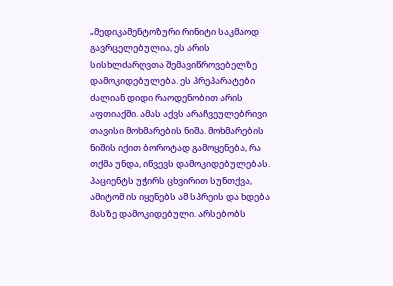„მედიკამენტოზური რინიტი საკმაოდ გავრცელებულია, ეს არის სისხლძარღვთა შემავიწროვებელზე დამოკიდებულება. ეს პრეპარატები ძალიან დიდი რაოდენობით არის აფთიაქში. ამას აქვს არაჩვეულებრივი თავისი მოხმარების ნიშა. მოხმარების ნიშის იქით ბოროტად გამოყენება, რა თქმა უნდა, იწვევს დამოკიდებულებას. პაციენტს უჭირს ცხვირით სუნთქვა, ამიტომ ის იყენებს ამ სპრეის და ხდება მასზე დამოკიდებული. არსებობს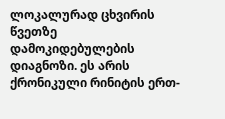ლოკალურად ცხვირის წვეთზე დამოკიდებულების დიაგნოზი. ეს არის ქრონიკული რინიტის ერთ-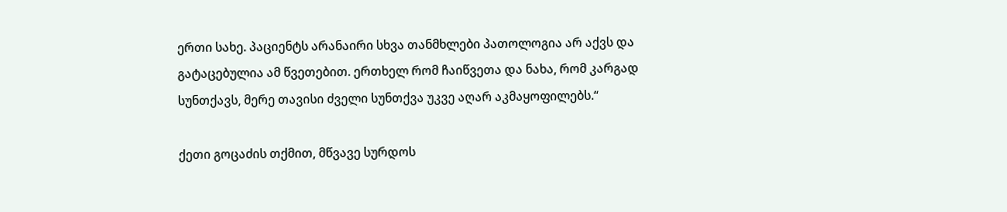ერთი სახე. პაციენტს არანაირი სხვა თანმხლები პათოლოგია არ აქვს და გატაცებულია ამ წვეთებით. ერთხელ რომ ჩაიწვეთა და ნახა, რომ კარგად სუნთქავს, მერე თავისი ძველი სუნთქვა უკვე აღარ აკმაყოფილებს.“

ქეთი გოცაძის თქმით, მწვავე სურდოს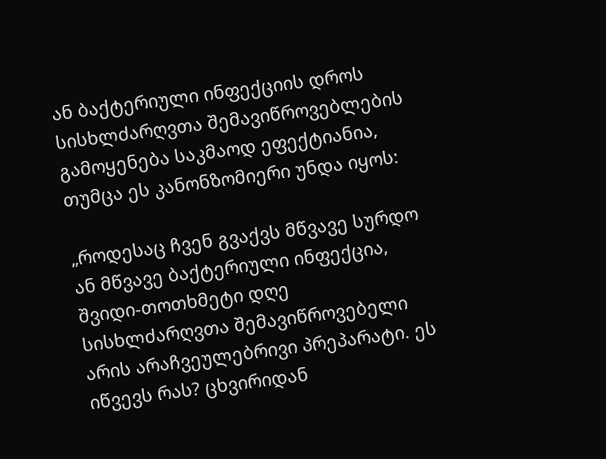ან ბაქტერიული ინფექციის დროს სისხლძარღვთა შემავიწროვებლების გამოყენება საკმაოდ ეფექტიანია, თუმცა ეს კანონზომიერი უნდა იყოს:

„როდესაც ჩვენ გვაქვს მწვავე სურდო ან მწვავე ბაქტერიული ინფექცია, შვიდი-თოთხმეტი დღე სისხლძარღვთა შემავიწროვებელი არის არაჩვეულებრივი პრეპარატი. ეს იწვევს რას? ცხვირიდან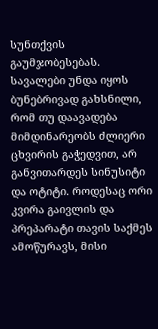სუნთქვის გაუმჯობესებას. სავალები უნდა იყოს ბუნებრივად გახსნილი, რომ თუ დაავადება მიმდინარეობს ძლიერი ცხვირის გაჭედვით, არ განვითარდეს სინუსიტი და ოტიტი. როდესაც ორი კვირა გაივლის და პრეპარატი თავის საქმეს ამოწურავს, მისი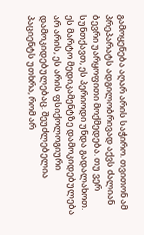გამოყენება აღარ არის საჭირო. თვითონ ამ პრეპარატს ადგილობრივად აქვს ძალიან ბევრი უარყოფითი მოქმედება. თუ ვერ სუნთქავთ, ეს პერიოდი უნდა გადალახოთ. ეს მარტო მედიკამენტზე დამოკიდებულება არ არის, ეს არის ფსიქოლოგიური დამოკიდებულებაც. შეუძლებელია პაციენტს უთხრა, რომ არ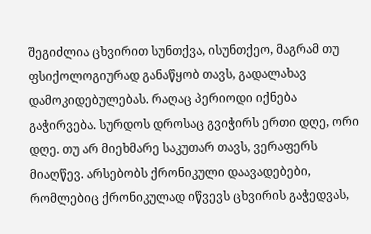შეგიძლია ცხვირით სუნთქვა, ისუნთქეო, მაგრამ თუ ფსიქოლოგიურად განაწყობ თავს, გადალახავ დამოკიდებულებას. რაღაც პერიოდი იქნება გაჭირვება. სურდოს დროსაც გვიჭირს ერთი დღე, ორი დღე. თუ არ მიეხმარე საკუთარ თავს, ვერაფერს მიაღწევ. არსებობს ქრონიკული დაავადებები, რომლებიც ქრონიკულად იწვევს ცხვირის გაჭედვას,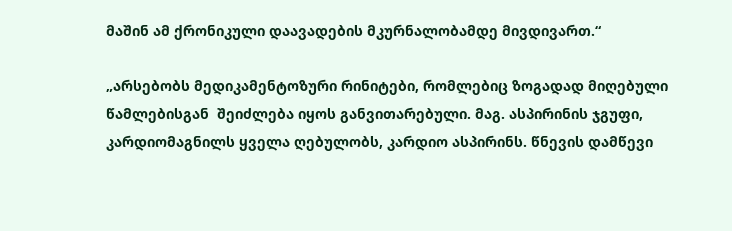მაშინ ამ ქრონიკული დაავადების მკურნალობამდე მივდივართ.“

„არსებობს მედიკამენტოზური რინიტები, რომლებიც ზოგადად მიღებული წამლებისგან  შეიძლება იყოს განვითარებული. მაგ. ასპირინის ჯგუფი, კარდიომაგნილს ყველა ღებულობს, კარდიო ასპირინს. წნევის დამწევი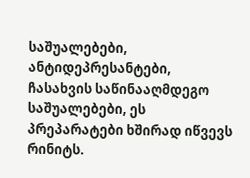საშუალებები, ანტიდეპრესანტები, ჩასახვის საწინააღმდეგო საშუალებები, ეს პრეპარატები ხშირად იწვევს რინიტს.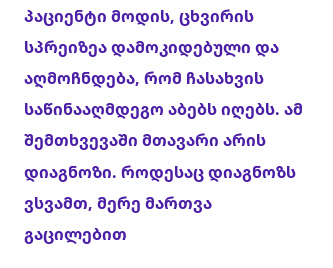პაციენტი მოდის, ცხვირის სპრეიზეა დამოკიდებული და აღმოჩნდება, რომ ჩასახვის საწინააღმდეგო აბებს იღებს. ამ შემთხვევაში მთავარი არის დიაგნოზი. როდესაც დიაგნოზს ვსვამთ, მერე მართვა გაცილებით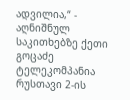ადვილია,“ - აღნიშნულ საკითხებზე ქეთი გოცაძე ტელეკომპანია რუსთავი 2-ის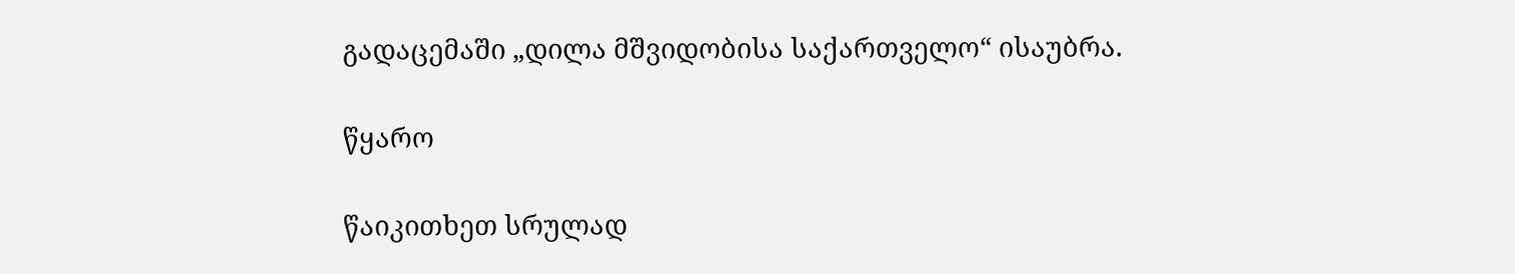გადაცემაში „დილა მშვიდობისა საქართველო“ ისაუბრა.

წყარო

წაიკითხეთ სრულად